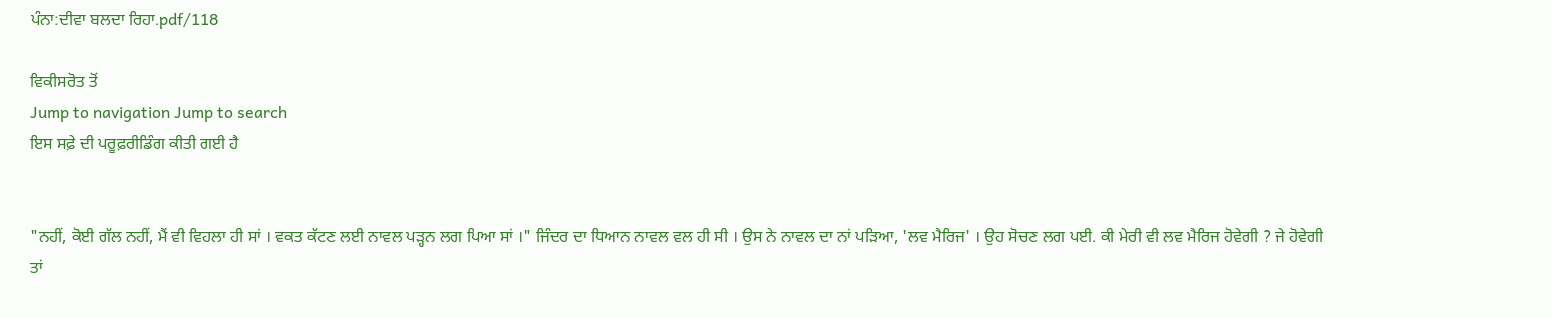ਪੰਨਾ:ਦੀਵਾ ਬਲਦਾ ਰਿਹਾ.pdf/118

ਵਿਕੀਸਰੋਤ ਤੋਂ
Jump to navigation Jump to search
ਇਸ ਸਫ਼ੇ ਦੀ ਪਰੂਫ਼ਰੀਡਿੰਗ ਕੀਤੀ ਗਈ ਹੈ


"ਨਹੀਂ, ਕੋਈ ਗੱਲ ਨਹੀਂ, ਮੈਂ ਵੀ ਵਿਹਲਾ ਹੀ ਸਾਂ । ਵਕਤ ਕੱਟਣ ਲਈ ਨਾਵਲ ਪੜ੍ਹਨ ਲਗ ਪਿਆ ਸਾਂ ।" ਜਿੰਦਰ ਦਾ ਧਿਆਨ ਨਾਵਲ ਵਲ ਹੀ ਸੀ । ਉਸ ਨੇ ਨਾਵਲ ਦਾ ਨਾਂ ਪੜਿਆ, 'ਲਵ ਮੈਰਿਜ' । ਉਹ ਸੋਚਣ ਲਗ ਪਈ. ਕੀ ਮੇਰੀ ਵੀ ਲਵ ਮੈਰਿਜ ਹੋਵੇਗੀ ? ਜੇ ਹੋਵੇਗੀ ਤਾਂ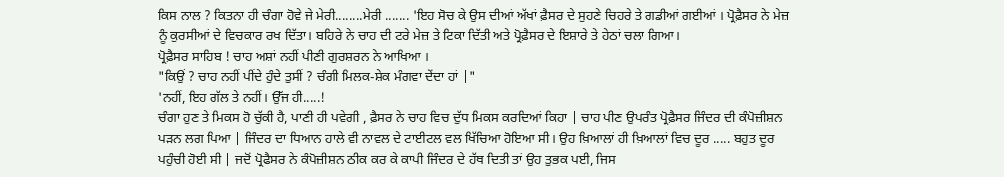ਕਿਸ ਨਾਲ ? ਕਿਤਨਾ ਹੀ ਚੰਗਾ ਹੋਵੇ ਜੇ ਮੇਰੀ........ਮੇਰੀ ....... 'ਇਹ ਸੋਚ ਕੇ ਉਸ ਦੀਆਂ ਅੱਖਾਂ ਫ਼ੈਸਰ ਦੇ ਸੁਹਣੇ ਚਿਹਰੇ ਤੇ ਗਡੀਆਂ ਗਈਆਂ । ਪ੍ਰੋਫ਼ੈਸਰ ਨੇ ਮੇਜ਼ ਨੂੰ ਕੁਰਸੀਆਂ ਦੇ ਵਿਚਕਾਰ ਰਖ ਦਿੱਤਾ। ਬਹਿਰੇ ਨੇ ਚਾਹ ਦੀ ਟਰੇ ਮੇਜ਼ ਤੇ ਟਿਕਾ ਦਿੱਤੀ ਅਤੇ ਪ੍ਰੋਫ਼ੈਸਰ ਦੇ ਇਸ਼ਾਰੇ ਤੇ ਹੇਠਾਂ ਚਲਾ ਗਿਆ।
ਪ੍ਰੋਫ਼ੈਸਰ ਸਾਹਿਬ ! ਚਾਹ ਅਸ਼ਾਂ ਨਹੀਂ ਪੀਣੀ ਗੁਰਸ਼ਰਨ ਨੇ ਆਖਿਆ ।
"ਕਿਉਂ ? ਚਾਹ ਨਹੀਂ ਪੀਂਦੇ ਹੁੰਦੇ ਤੁਸੀਂ ? ਚੰਗੀ ਮਿਲਕ-ਸ਼ੇਕ ਮੰਗਵਾ ਦੇਂਦਾ ਹਾਂ |"
'ਨਹੀਂ, ਇਹ ਗੱਲ ਤੇ ਨਹੀਂ। ਉੱਜ ਹੀ.....!
ਚੰਗਾ ਹੁਣ ਤੇ ਮਿਕਸ ਹੋ ਚੁੱਕੀ ਹੈ, ਪਾਣੀ ਹੀ ਪਵੇਗੀ , ਫ਼ੈਸਰ ਨੇ ਚਾਹ ਵਿਚ ਦੁੱਧ ਮਿਕਸ ਕਰਦਿਆਂ ਕਿਹਾ | ਚਾਹ ਪੀਣ ਉਪਰੰਤ ਪ੍ਰੋਫ਼ੈਸਰ ਜਿੰਦਰ ਦੀ ਕੰਪੋਜ਼ੀਸ਼ਨ ਪੜਨ ਲਗ ਪਿਆ | ਜਿੰਦਰ ਦਾ ਧਿਆਨ ਹਾਲੇ ਵੀ ਨਾਵਲ ਦੇ ਟਾਈਟਲ ਵਲ ਖਿੱਚਿਆ ਹੋਇਆ ਸੀ। ਉਹ ਖ਼ਿਆਲਾਂ ਹੀ ਖ਼ਿਆਲਾਂ ਵਿਚ ਦੂਰ ..... ਬਹੁਤ ਦੂਰ ਪਹੁੰਚੀ ਹੋਈ ਸੀ | ਜਦੋਂ ਪ੍ਰੋਫੈਸਰ ਨੇ ਕੰਪੋਜ਼ੀਸ਼ਨ ਠੀਕ ਕਰ ਕੇ ਕਾਪੀ ਜਿੰਦਰ ਦੇ ਹੱਥ ਦਿਤੀ ਤਾਂ ਉਹ ਤੁਭਕ ਪਈ, ਜਿਸ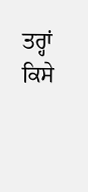ਤਰ੍ਹਾਂ ਕਿਸੇ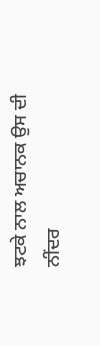ਝਟਕੇ ਨਾਲ ਅਚਾਨਕ ਉਸ ਦੀ ਨੀਂਦਰ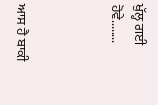ਖੁੱਲ੍ਹ ਗਈ ਹੋਵੇ........



ਆਸ ਹੈ ਬਾਕੀ